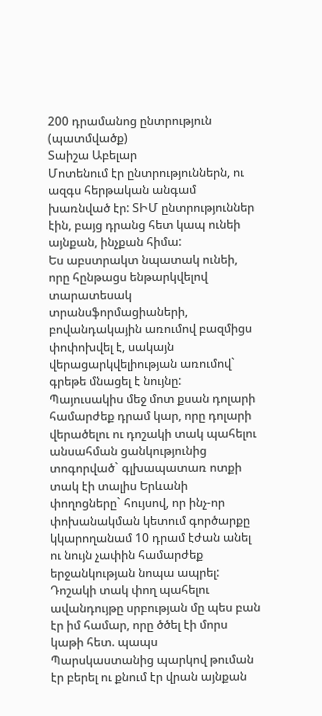200 դրամանոց ընտրություն (պատմվածք)
Տաիշա Աբելար
Մոտենում էր ընտրություններն, ու ազգս հերթական անգամ խառնված էր: ՏԻՄ ընտրություններ էին, բայց դրանց հետ կապ ունեի այնքան, ինչքան հիմա:
Ես աբստրակտ նպատակ ունեի, որը հընթացս ենթարկվելով տարատեսակ տրանսֆորմացիաների, բովանդակային առումով բազմիցս փոփոխվել է, սակայն վերացարկվելիության առումով` գրեթե մնացել է նույնը:
Պայուսակիս մեջ մոտ քսան դոլարի համարժեք դրամ կար, որը դոլարի վերածելու ու դոշակի տակ պահելու անսահման ցանկությունից տոգորված` գլխապատառ ոտքի տակ էի տալիս Երևանի փողոցները` հույսով, որ ինչ-որ փոխանակման կետում գործարքը կկարողանամ 10 դրամ էժան անել ու նույն չափին համարժեք երջանկության նոպա ապրել:
Դոշակի տակ փող պահելու ավանդույթը սրբության մը պես բան էր իմ համար, որը ծծել էի մորս կաթի հետ. պապս Պարսկաստանից պարկով թուման էր բերել ու քնում էր վրան այնքան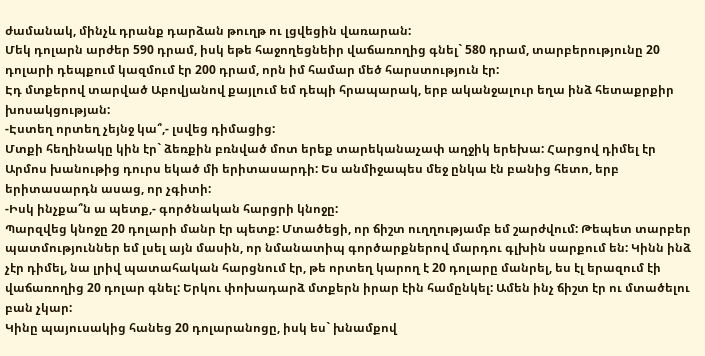ժամանակ, մինչև դրանք դարձան թուղթ ու լցվեցին վառարան:
Մեկ դոլարն արժեր 590 դրամ, իսկ եթե հաջողեցնեիր վաճառողից գնել` 580 դրամ, տարբերությունը 20 դոլարի դեպքում կազմում էր 200 դրամ, որն իմ համար մեծ հարստություն էր:
Էդ մտքերով տարված Աբովյանով քայլում եմ դեպի հրապարակ, երբ ականջալուր եղա ինձ հետաքրքիր խոսակցության:
-Էստեղ որտեղ չեյնջ կա՞,- լսվեց դիմացից:
Մտքի հեղինակը կին էր` ձեռքին բռնված մոտ երեք տարեկանաչափ աղջիկ երեխա: Հարցով դիմել էր Արմոս խանութից դուրս եկած մի երիտասարդի: Ես անմիջապես մեջ ընկա էն բանից հետո, երբ երիտասարդն ասաց, որ չգիտի:
-Իսկ ինչքա՞ն ա պետք,- գործնական հարցրի կնոջը:
Պարզվեց կնոջը 20 դոլարի մանր էր պետք: Մտածեցի, որ ճիշտ ուղղությամբ եմ շարժվում: Թեպետ տարբեր պատմություններ եմ լսել այն մասին, որ նմանատիպ գործարքներով մարդու գլխին սարքում են: Կինն ինձ չէր դիմել, նա լրիվ պատահական հարցնում էր, թե որտեղ կարող է 20 դոլարը մանրել, ես էլ երազում էի վաճառողից 20 դոլար գնել: Երկու փոխադարձ մտքերն իրար էին համընկել: Ամեն ինչ ճիշտ էր ու մտածելու բան չկար:
Կինը պայուսակից հանեց 20 դոլարանոցը, իսկ ես` խնամքով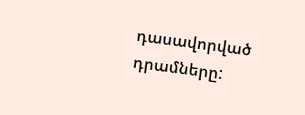դասավորված դրամները: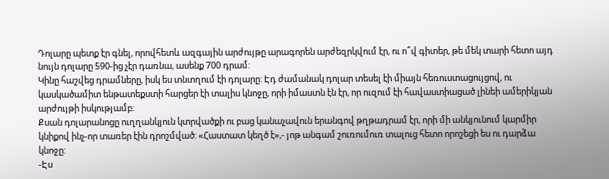Դոլարը պետք էր գնել, որովհետև ազգային արժույթը արագորեն արժեզրկվում էր, ու ո՞վ գիտեր, թե մեկ տարի հետո այդ նույն դոլարը 590-ից չէր դառնա, ասենք 700 դրամ:
Կինը հաշվեց դրամները, իսկ ես տնտղում էի դոլարը: Էդ ժամանակ դոլար տեսել էի միայն հեռուստացույցով, ու կասկածամիտ ենթատեքստի հարցեր էի տալիս կնոջը, որի իմաստն էն էր, որ ուզում էի հավաստիացած լինեի ամերիկյան արժույթի իսկությամբ:
Քսան դոլարանոցը ուղղանկյուն կտրվածքի ու բաց կանաչավուն երանգով թղթադրամ էր, որի մի անկյունում կարմիր կնիքով ինչ-որ տառեր էին դրոշմված: «Հաստատ կեղծ է»,- յոթ անգամ շուռումուռ տալուց հետո որոշեցի ես ու դարձա կնոջը:
-Էս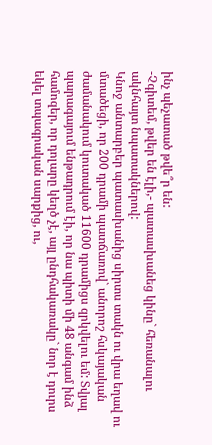ինչ պեչատած թվե՞ր են:
-Չգիտեմ, թվեր են էլի,- պատասխանեց կինը` հեռանալու ակնհայտ նպատակներով:
Կնոջ անտարբեր պատասխանից սիրտս տակն ու վրա եղավ ու մտածեցի, որ 200 դրամի պատճառով` անորոշ հսկայական ժամանակում կուտակած 11600 դրամիցս զրկվելու եմ: Տվյալ պարագայում ենթադրում էի, որ նա պիտի մի 48 անգամ ինձ համոզեր, որ դոլարը կեղծ չէ, այլ ընդհակառակը` նոր է դուրս եկել տպագրական սարքից, ու,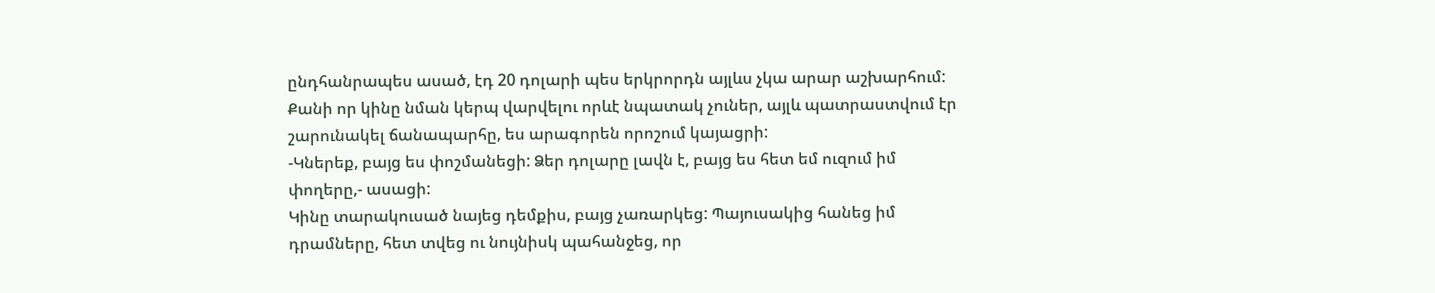ընդհանրապես ասած, էդ 20 դոլարի պես երկրորդն այլևս չկա արար աշխարհում: Քանի որ կինը նման կերպ վարվելու որևէ նպատակ չուներ, այլև պատրաստվում էր շարունակել ճանապարհը, ես արագորեն որոշում կայացրի:
-Կներեք, բայց ես փոշմանեցի: Ձեր դոլարը լավն է, բայց ես հետ եմ ուզում իմ փողերը,- ասացի:
Կինը տարակուսած նայեց դեմքիս, բայց չառարկեց: Պայուսակից հանեց իմ դրամները, հետ տվեց ու նույնիսկ պահանջեց, որ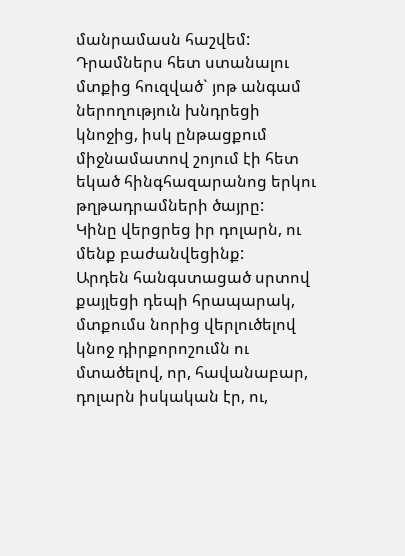մանրամասն հաշվեմ: Դրամներս հետ ստանալու մտքից հուզված` յոթ անգամ ներողություն խնդրեցի կնոջից, իսկ ընթացքում միջնամատով շոյում էի հետ եկած հինգհազարանոց երկու թղթադրամների ծայրը:
Կինը վերցրեց իր դոլարն, ու մենք բաժանվեցինք:
Արդեն հանգստացած սրտով քայլեցի դեպի հրապարակ, մտքումս նորից վերլուծելով կնոջ դիրքորոշումն ու մտածելով, որ, հավանաբար, դոլարն իսկական էր, ու,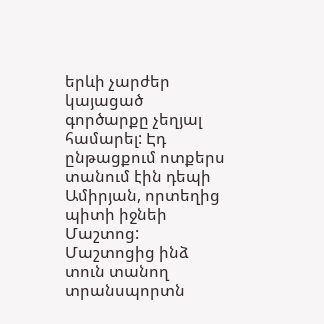երևի չարժեր կայացած գործարքը չեղյալ համարել: Էդ ընթացքում ոտքերս տանում էին դեպի Ամիրյան, որտեղից պիտի իջնեի Մաշտոց: Մաշտոցից ինձ տուն տանող տրանսպորտն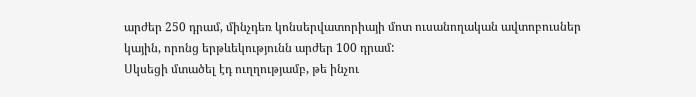արժեր 250 դրամ, մինչդեռ կոնսերվատորիայի մոտ ուսանողական ավտոբուսներ կային, որոնց երթևեկությունն արժեր 100 դրամ:
Սկսեցի մտածել էդ ուղղությամբ, թե ինչու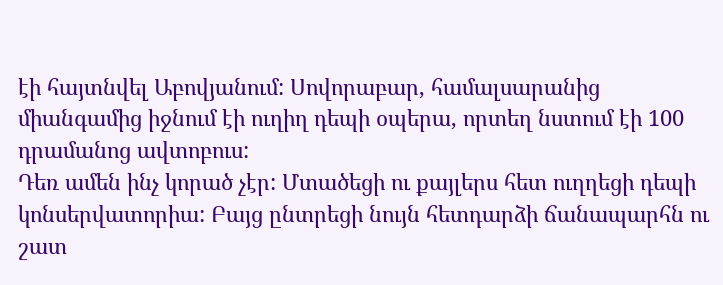էի հայտնվել Աբովյանում: Սովորաբար, համալսարանից միանգամից իջնում էի ուղիղ դեպի օպերա, որտեղ նստում էի 100 դրամանոց ավտոբուս:
Դեռ ամեն ինչ կորած չէր: Մտածեցի ու քայլերս հետ ուղղեցի դեպի կոնսերվատորիա: Բայց ընտրեցի նույն հետդարձի ճանապարհն ու շատ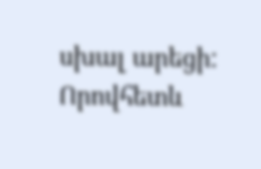սխալ արեցի: Որովհետև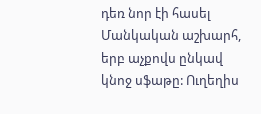դեռ նոր էի հասել Մանկական աշխարհ, երբ աչքովս ընկավ կնոջ սֆաթը: Ուղեղիս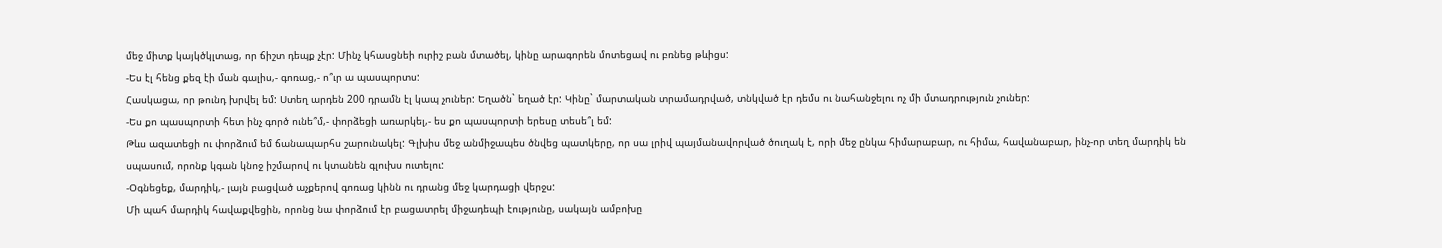մեջ միտք կայկծկլտաց, որ ճիշտ դեպք չէր: Մինչ կհասցնեի ուրիշ բան մտածել, կինը արագորեն մոտեցավ ու բռնեց թևիցս:
-Ես էլ հենց քեզ էի ման գալիս,- գոռաց,- ո՞ւր ա պասպորտս:
Հասկացա, որ թունդ խրվել եմ: Ստեղ արդեն 200 դրամն էլ կապ չուներ: Եղածն` եղած էր: Կինը` մարտական տրամադրված, տնկված էր դեմս ու նահանջելու ոչ մի մտադրություն չուներ:
-Ես քո պասպորտի հետ ինչ գործ ունե՞մ,- փորձեցի առարկել,- ես քո պասպորտի երեսը տեսե՞լ եմ:
Թևս ազատեցի ու փորձում եմ ճանապարհս շարունակել: Գլխիս մեջ անմիջապես ծնվեց պատկերը, որ սա լրիվ պայմանավորված ծուղակ է, որի մեջ ընկա հիմարաբար, ու հիմա, հավանաբար, ինչ-որ տեղ մարդիկ են սպասում, որոնք կգան կնոջ իշմարով ու կտանեն գլուխս ուտելու:
-Օգնեցեք, մարդիկ,- լայն բացված աչքերով գոռաց կինն ու դրանց մեջ կարդացի վերջս:
Մի պահ մարդիկ հավաքվեցին, որոնց նա փորձում էր բացատրել միջադեպի էությունը, սակայն ամբոխը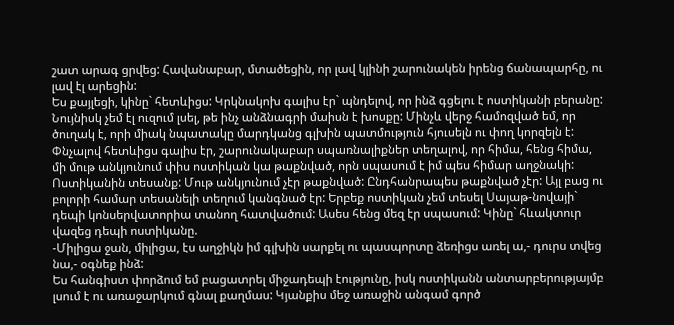շատ արագ ցրվեց: Հավանաբար, մտածեցին, որ լավ կլինի շարունակեն իրենց ճանապարհը, ու լավ էլ արեցին:
Ես քայլեցի, կինը` հետևիցս: Կրկնակոխ գալիս էր` պնդելով, որ ինձ գցելու է ոստիկանի բերանը:
Նույնիսկ չեմ էլ ուզում լսել, թե ինչ անձնագրի մաիսն է խոսքը: Մինչև վերջ համոզված եմ, որ ծուղակ է, որի միակ նպատակը մարդկանց գլխին պատմություն հյուսելն ու փող կորզելն է:
Փնչալով հետևիցս գալիս էր, շարունակաբար սպառնալիքներ տեղալով, որ հիմա, հենց հիմա, մի մութ անկյունում փիս ոստիկան կա թաքնված, որն սպասում է իմ պես հիմար աղջնակի:
Ոստիկանին տեսանք: Մութ անկյունում չէր թաքնված: Ընդհանրապես թաքնված չէր: Այլ բաց ու բոլորի համար տեսանելի տեղում կանգնած էր: Երբեք ոստիկան չեմ տեսել Սայաթ-նովայի` դեպի կոնսերվատորիա տանող հատվածում: Ասես հենց մեզ էր սպասում: Կինը` հևակտուր վազեց դեպի ոստիկանը.
-Միլիցա ջան, միլիցա, էս աղջիկն իմ գլխին սարքել ու պասպորտը ձեռիցս առել ա,- դուրս տվեց նա,- օգնեք ինձ:
Ես հանգիստ փորձում եմ բացատրել միջադեպի էությունը, իսկ ոստիկանն անտարբերությայմբ լսում է ու առաջարկում գնալ քաղմաս: Կյանքիս մեջ առաջին անգամ գործ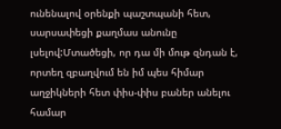ունենալով օրենքի պաշտպանի հետ, սարսափեցի քաղմաս անունը լսելով:Մտածեցի, որ դա մի մութ զնդան է, որտեղ զբաղվում են իմ պես հիմար աղջիկների հետ փիս-փիս բաներ անելու համար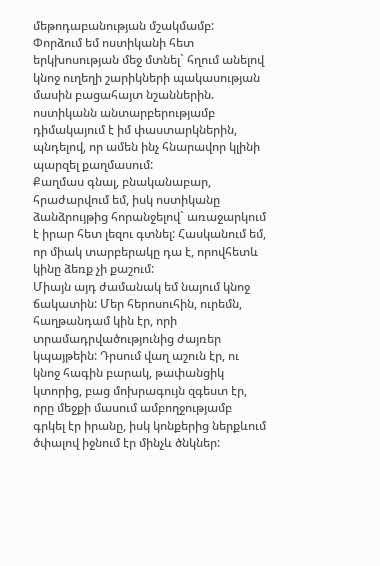մեթոդաբանության մշակմամբ:
Փորձում եմ ոստիկանի հետ երկխոսության մեջ մտնել` հղում անելով կնոջ ուղեղի շարիկների պակասության մասին բացահայտ նշաններին. ոստիկանն անտարբերությամբ դիմակայում է իմ փաստարկներին, պնդելով, որ ամեն ինչ հնարավոր կլինի պարզել քաղմասում:
Քաղմաս գնալ, բնականաբար, հրաժարվում եմ, իսկ ոստիկանը ձանձրույթից հորանջելով` առաջարկում է իրար հետ լեզու գտնել: Հասկանում եմ, որ միակ տարբերակը դա է, որովհետև կինը ձեռք չի քաշում:
Միայն այդ ժամանակ եմ նայում կնոջ ճակատին: Մեր հերոսուհին, ուրեմն, հաղթանդամ կին էր, որի տրամադրվածությունից ժայռեր կպայթեին: Դրսում վաղ աշուն էր, ու կնոջ հագին բարակ, թափանցիկ կտորից, բաց մոխրագույն զգեստ էր, որը մեջքի մասում ամբողջությամբ գրկել էր իրանը, իսկ կոնքերից ներքևում ծփալով իջնում էր մինչև ծնկներ: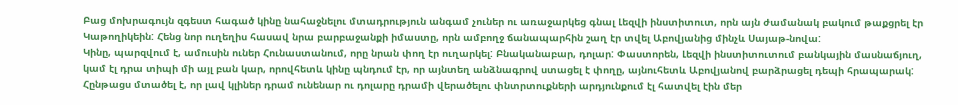Բաց մոխրագույն զգեստ հագած կինը նահաջնելու մտադրություն անգամ չուներ ու առաջարկեց գնալ Լեզվի ինստիտուտ, որն այն ժամանակ բակում թաքցրել էր Կաթողիկեին: Հենց նոր ուղեղիս հասավ նրա բարբաջանքի իմաստը, որն ամբողջ ճանապարհին շաղ էր տվել Աբովյանից մինչև Սայաթ-նովա:
Կինը, պարզվում է, ամուսին ուներ Հունաստանում, որը նրան փող էր ուղարկել: Բնականաբար, դոլար: Փաստորեն, Լեզվի ինստիտուտում բանկային մասնաճյուղ, կամ էլ դրա տիպի մի այլ բան կար, որովհետև կինը պնդում էր, որ այնտեղ անձնագրով ստացել է փողը, այնուհետև Աբովյանով բարձրացել դեպի հրապարակ: Հընթացս մտածել է, որ լավ կլիներ դրամ ունենար ու դոլարը դրամի վերածելու փնտրտուքների արդյունքում էլ հատվել էին մեր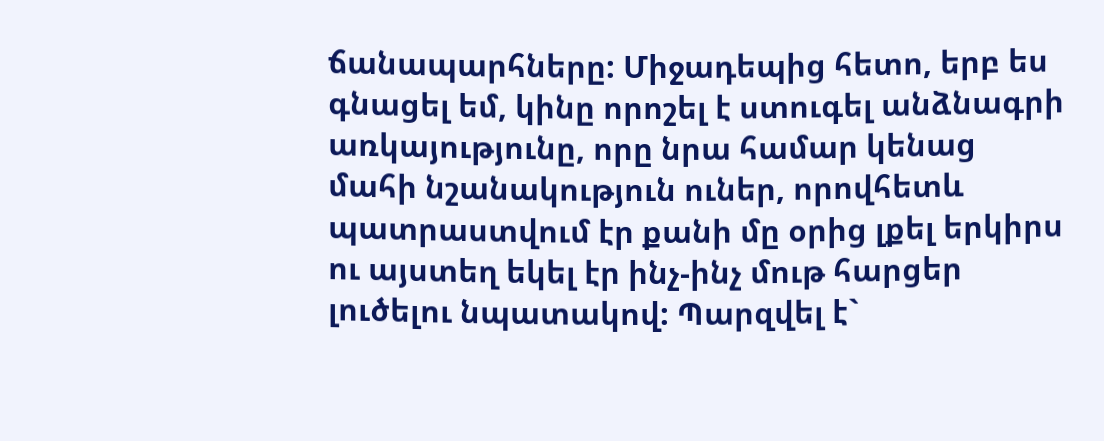ճանապարհները: Միջադեպից հետո, երբ ես գնացել եմ, կինը որոշել է ստուգել անձնագրի առկայությունը, որը նրա համար կենաց մահի նշանակություն ուներ, որովհետև պատրաստվում էր քանի մը օրից լքել երկիրս ու այստեղ եկել էր ինչ-ինչ մութ հարցեր լուծելու նպատակով: Պարզվել է`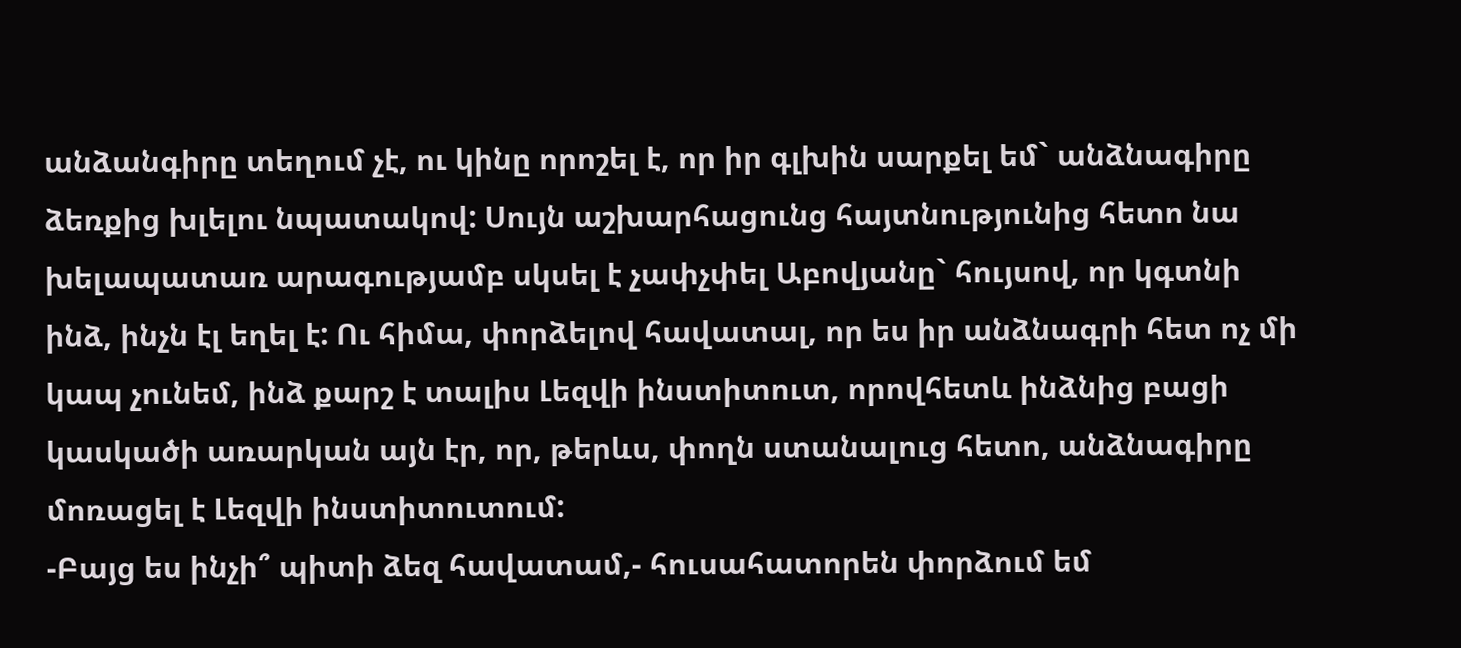անձանգիրը տեղում չէ, ու կինը որոշել է, որ իր գլխին սարքել եմ` անձնագիրը ձեռքից խլելու նպատակով: Սույն աշխարհացունց հայտնությունից հետո նա խելապատառ արագությամբ սկսել է չափչփել Աբովյանը` հույսով, որ կգտնի ինձ, ինչն էլ եղել է: Ու հիմա, փորձելով հավատալ, որ ես իր անձնագրի հետ ոչ մի կապ չունեմ, ինձ քարշ է տալիս Լեզվի ինստիտուտ, որովհետև ինձնից բացի կասկածի առարկան այն էր, որ, թերևս, փողն ստանալուց հետո, անձնագիրը մոռացել է Լեզվի ինստիտուտում:
-Բայց ես ինչի՞ պիտի ձեզ հավատամ,- հուսահատորեն փորձում եմ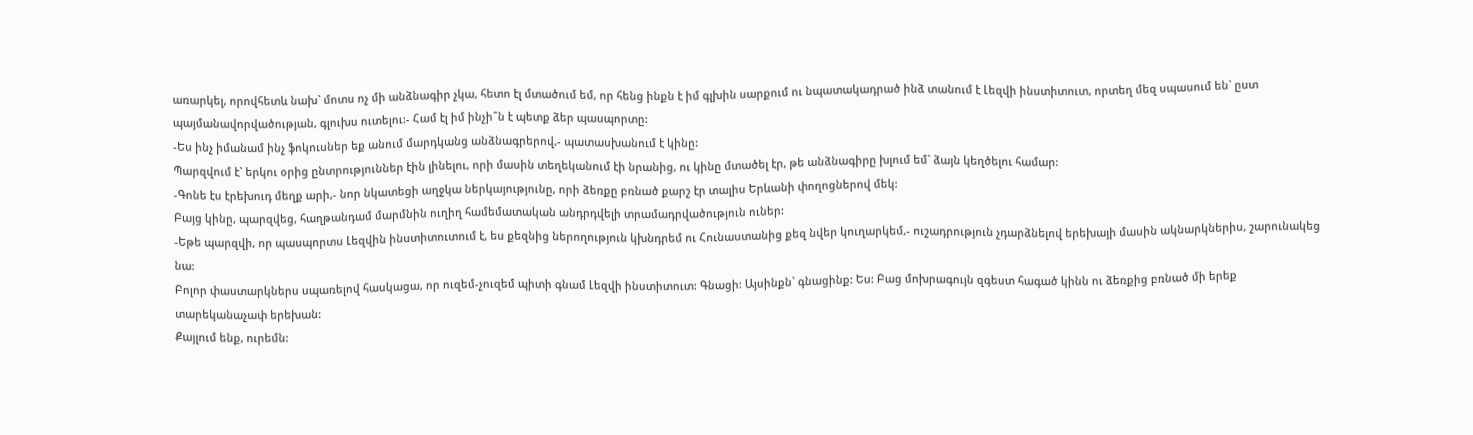առարկել, որովհետև նախ` մոտս ոչ մի անձնագիր չկա, հետո էլ մտածում եմ, որ հենց ինքն է իմ գլխին սարքում ու նպատակադրած ինձ տանում է Լեզվի ինստիտուտ, որտեղ մեզ սպասում են` ըստ պայմանավորվածության, գլուխս ուտելու:- Համ էլ իմ ինչի՞ն է պետք ձեր պասպորտը:
-Ես ինչ իմանամ ինչ ֆոկուսներ եք անում մարդկանց անձնագրերով,- պատասխանում է կինը:
Պարզվում է` երկու օրից ընտրություններ էին լինելու, որի մասին տեղեկանում էի նրանից, ու կինը մտածել էր, թե անձնագիրը խլում եմ` ձայն կեղծելու համար:
-Գոնե էս էրեխուդ մեղք արի,- նոր նկատեցի աղջկա ներկայությունը, որի ձեռքը բռնած քարշ էր տալիս Երևանի փողոցներով մեկ:
Բայց կինը, պարզվեց, հաղթանդամ մարմնին ուղիղ համեմատական անդրդվելի տրամադրվածություն ուներ:
-Եթե պարզվի, որ պասպորտս Լեզվին ինստիտուտում է, ես քեզնից ներողություն կխնդրեմ ու Հունաստանից քեզ նվեր կուղարկեմ,- ուշադրություն չդարձնելով երեխայի մասին ակնարկներիս, շարունակեց նա:
Բոլոր փաստարկներս սպառելով հասկացա, որ ուզեմ-չուզեմ պիտի գնամ Լեզվի ինստիտուտ: Գնացի: Այսինքն` գնացինք: Ես: Բաց մոխրագույն զգեստ հագած կինն ու ձեռքից բռնած մի երեք տարեկանաչափ երեխան:
Քայլում ենք, ուրեմն: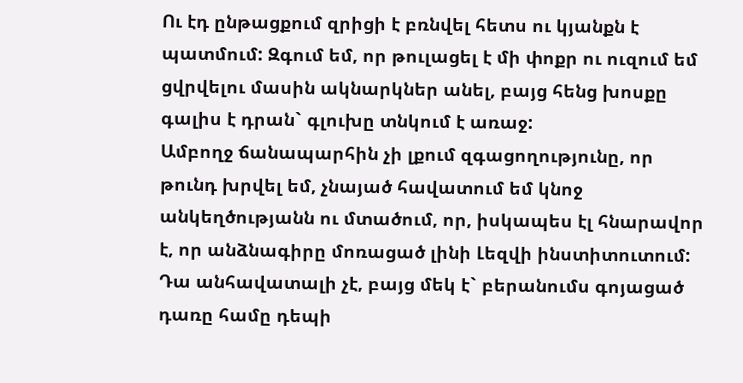Ու էդ ընթացքում զրիցի է բռնվել հետս ու կյանքն է պատմում: Զգում եմ, որ թուլացել է մի փոքր ու ուզում եմ ցվրվելու մասին ակնարկներ անել, բայց հենց խոսքը գալիս է դրան` գլուխը տնկում է առաջ:
Ամբողջ ճանապարհին չի լքում զգացողությունը, որ թունդ խրվել եմ, չնայած հավատում եմ կնոջ անկեղծությանն ու մտածում, որ, իսկապես էլ հնարավոր է, որ անձնագիրը մոռացած լինի Լեզվի ինստիտուտում: Դա անհավատալի չէ, բայց մեկ է` բերանումս գոյացած դառը համը դեպի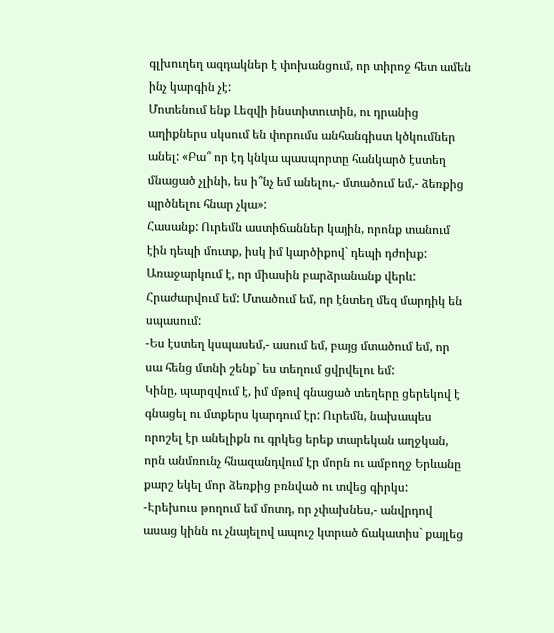գլխուղեղ ազդակներ է փոխանցում, որ տիրոջ հետ ամեն ինչ կարգին չէ:
Մոտենում ենք Լեզվի ինստիտուտին, ու դրանից աղիքներս սկսում են փորումս անհանգիստ կծկումներ անել: «Բա՞ որ էդ կնկա պասպորտը հանկարծ էստեղ մնացած չլինի, ես ի՞նչ եմ անելու,- մտածում եմ,- ձեռքից պրծնելու հնար չկա»:
Հասանք: Ուրեմն աստիճաններ կային, որոնք տանում էին դեպի մուտք, իսկ իմ կարծիքով` դեպի դժոխք: Առաջարկում է, որ միասին բարձրանանք վերև: Հրաժարվում եմ: Մտածում եմ, որ էնտեղ մեզ մարդիկ են սպասում:
-Ես էստեղ կսպասեմ,- ասում եմ, բայց մտածում եմ, որ սա հենց մտնի շենք` ես տեղում ցվրվելու եմ:
Կինը, պարզվում է, իմ մթով գնացած տեղերը ցերեկով է գնացել ու մտքերս կարդում էր: Ուրեմն, նախապես որոշել էր անելիքն ու գրկեց երեք տարեկան աղջկան, որն անմռունչ հնազանդվում էր մորն ու ամբողջ Երևանը քարշ եկել մոր ձեռքից բռնված ու տվեց գիրկս:
-Էրեխուս թողում եմ մոտդ, որ չփախնես,- անվրդով ասաց կինն ու չնայելով ապուշ կտրած ճակատիս` քայլեց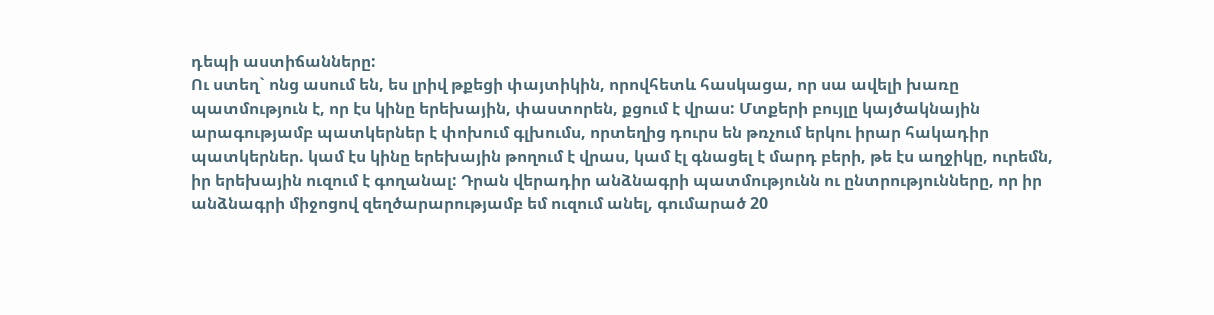դեպի աստիճանները:
Ու ստեղ` ոնց ասում են, ես լրիվ թքեցի փայտիկին, որովհետև հասկացա, որ սա ավելի խառը պատմություն է, որ էս կինը երեխային, փաստորեն, քցում է վրաս: Մտքերի բույլը կայծակնային արագությամբ պատկերներ է փոխում գլխումս, որտեղից դուրս են թռչում երկու իրար հակադիր պատկերներ. կամ էս կինը երեխային թողում է վրաս, կամ էլ գնացել է մարդ բերի, թե էս աղջիկը, ուրեմն, իր երեխային ուզում է գողանալ: Դրան վերադիր անձնագրի պատմությունն ու ընտրությունները, որ իր անձնագրի միջոցով զեղծարարությամբ եմ ուզում անել, գումարած 20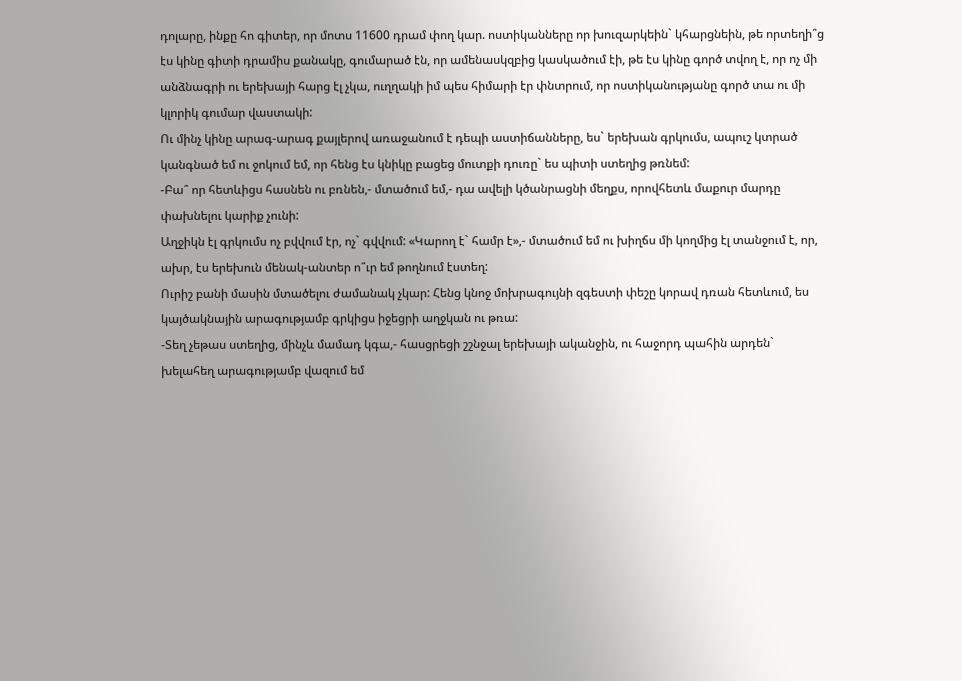դոլարը, ինքը հո գիտեր, որ մոտս 11600 դրամ փող կար. ոստիկանները որ խուզարկեին` կհարցնեին, թե որտեղի՞ց էս կինը գիտի դրամիս քանակը, գումարած էն, որ ամենասկզբից կասկածում էի, թե էս կինը գործ տվող է, որ ոչ մի անձնագրի ու երեխայի հարց էլ չկա, ուղղակի իմ պես հիմարի էր փնտրում, որ ոստիկանությանը գործ տա ու մի կլորիկ գումար վաստակի:
Ու մինչ կինը արագ-արագ քայլերով առաջանում է դեպի աստիճանները, ես` երեխան գրկումս, ապուշ կտրած կանգնած եմ ու ջոկում եմ, որ հենց էս կնիկը բացեց մուտքի դուռը` ես պիտի ստեղից թռնեմ:
-Բա՞ որ հետևիցս հասնեն ու բռնեն,- մտածում եմ,- դա ավելի կծանրացնի մեղքս, որովհետև մաքուր մարդը փախնելու կարիք չունի:
Աղջիկն էլ գրկումս ոչ բվվում էր, ոչ` գվվում: «Կարող է` համր է»,- մտածում եմ ու խիղճս մի կողմից էլ տանջում է, որ, ախր, էս երեխուն մենակ-անտեր ո՞ւր եմ թողնում էստեղ:
Ուրիշ բանի մասին մտածելու ժամանակ չկար: Հենց կնոջ մոխրագույնի զգեստի փեշը կորավ դռան հետևում, ես կայծակնային արագությամբ գրկիցս իջեցրի աղջկան ու թռա:
-Տեղ չեթաս ստեղից, մինչև մամադ կգա,- հասցրեցի շշնջալ երեխայի ականջին, ու հաջորդ պահին արդեն` խելահեղ արագությամբ վազում եմ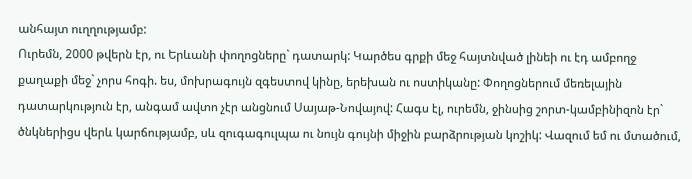անհայտ ուղղությամբ:
Ուրեմն, 2000 թվերն էր, ու Երևանի փողոցները` դատարկ: Կարծես գրքի մեջ հայտնված լինեի ու էդ ամբողջ քաղաքի մեջ` չորս հոգի. ես, մոխրագույն զգեստով կինը, երեխան ու ոստիկանը: Փողոցներում մեռելային դատարկություն էր, անգամ ավտո չէր անցնում Սայաթ-Նովայով: Հագս էլ, ուրեմն, ջինսից շորտ-կամբինիզոն էր` ծնկներիցս վերև կարճությամբ, սև զուգագուլպա ու նույն գույնի միջին բարձրության կոշիկ: Վազում եմ ու մտածում,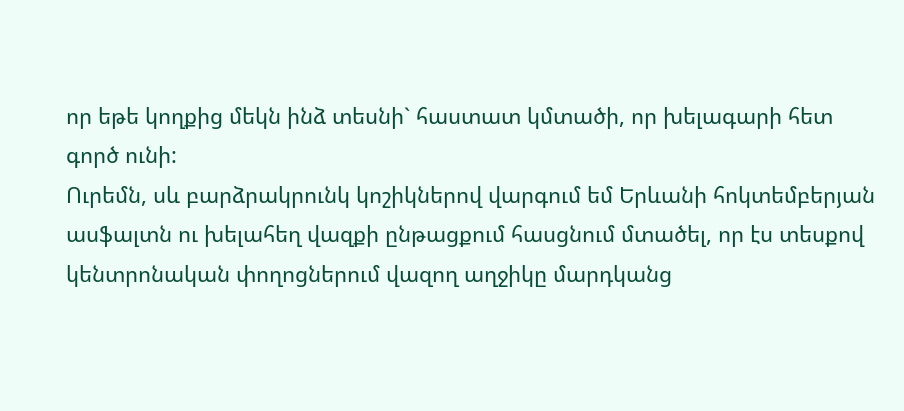որ եթե կողքից մեկն ինձ տեսնի` հաստատ կմտածի, որ խելագարի հետ գործ ունի:
Ուրեմն, սև բարձրակրունկ կոշիկներով վարգում եմ Երևանի հոկտեմբերյան ասֆալտն ու խելահեղ վազքի ընթացքում հասցնում մտածել, որ էս տեսքով կենտրոնական փողոցներում վազող աղջիկը մարդկանց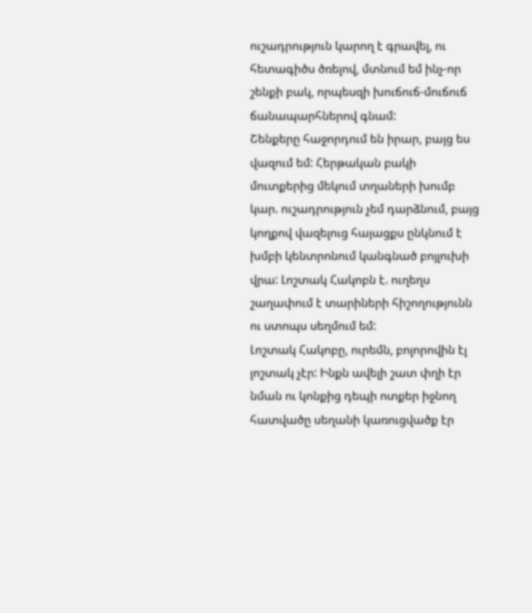ուշադրություն կարող է գրավել, ու հետագիծս ծռելով, մտնում եմ ինչ-որ շենքի բակ, որպեսզի խուճուճ-մուճուճ ճանապարհներով գնամ:
Շենքերը հաջորդում են իրար, բայց ես վազում եմ: Հերթական բակի մուտքերից մեկում տղաների խումբ կար. ուշադրություն չեմ դարձնում, բայց կողքով վազելուց հայացքս ընկնում է խմբի կենտրոնում կանգնած բոյլուխի վրա: Լոշտակ Հակոբն է. ուղեղս շաղափում է տարիների հիշողությունն ու ստոպս սեղմում եմ:
Լոշտակ Հակոբը, ուրեմն, բոլորովին էլ լոշտակ չէր: Ինքն ավելի շատ փղի էր նման ու կոնքից դեպի ոտքեր իջնող հատվածը սեղանի կառուցվածք էր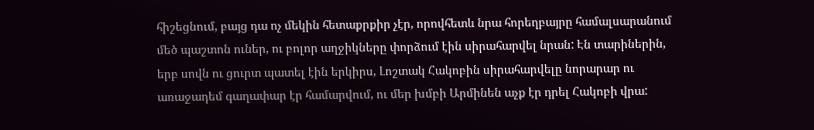հիշեցնում, բայց դա ոչ մեկին հետաքրքիր չէր, որովհետև նրա հորեղբայրը համալսարանում մեծ պաշտոն ուներ, ու բոլոր աղջիկները փորձում էին սիրահարվել նրան: Էն տարիներին, երբ սովն ու ցուրտ պատել էին երկիրս, Լոշտակ Հակոբին սիրահարվելը նորարար ու առաջադեմ գաղափար էր համարվում, ու մեր խմբի Արմինեն աչք էր դրել Հակոբի վրա: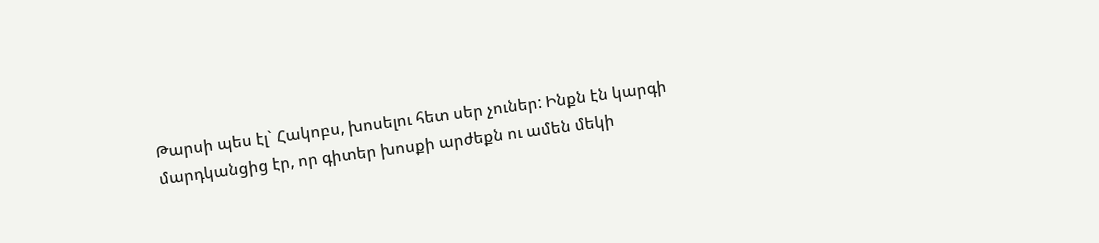Թարսի պես էլ` Հակոբս, խոսելու հետ սեր չուներ: Ինքն էն կարգի մարդկանցից էր, որ գիտեր խոսքի արժեքն ու ամեն մեկի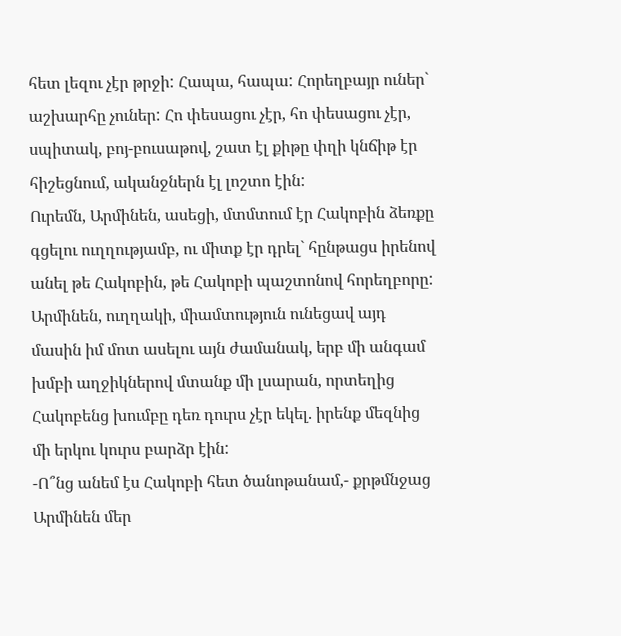հետ լեզու չէր թրջի: Հապա, հապա: Հորեղբայր ուներ` աշխարհը չուներ: Հո փեսացու չէր, հո փեսացու չէր, սպիտակ, բոյ-բուսաթով, շատ էլ քիթը փղի կնճիթ էր հիշեցնում, ականջներն էլ լոշտո էին:
Ուրեմն, Արմինեն, ասեցի, մտմտում էր Հակոբին ձեռքը գցելու ուղղությամբ, ու միտք էր դրել` հընթացս իրենով անել թե Հակոբին, թե Հակոբի պաշտոնով հորեղբորը: Արմինեն, ուղղակի, միամտություն ունեցավ այդ մասին իմ մոտ ասելու այն ժամանակ, երբ մի անգամ խմբի աղջիկներով մտանք մի լսարան, որտեղից Հակոբենց խումբը դեռ դուրս չէր եկել. իրենք մեզնից մի երկու կուրս բարձր էին:
-Ո՞նց անեմ էս Հակոբի հետ ծանոթանամ,- քրթմնջաց Արմինեն մեր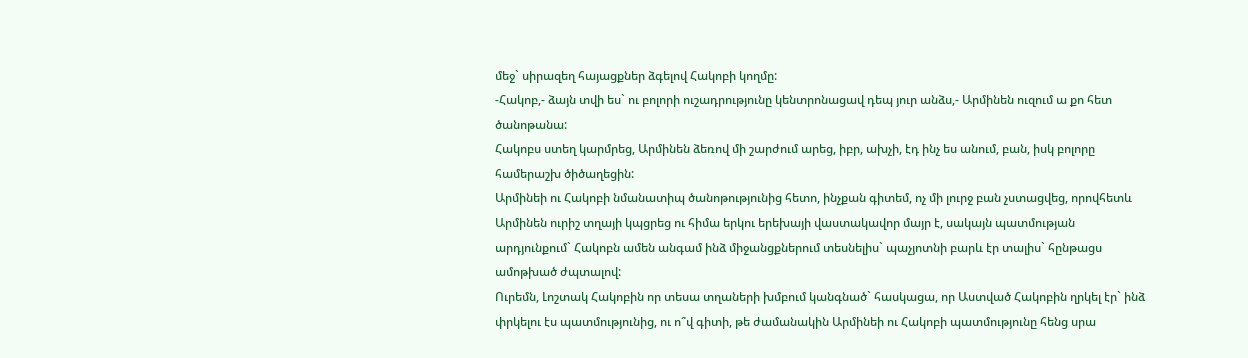մեջ` սիրազեղ հայացքներ ձգելով Հակոբի կողմը:
-Հակոբ,- ձայն տվի ես` ու բոլորի ուշադրությունը կենտրոնացավ դեպ յուր անձս,- Արմինեն ուզում ա քո հետ ծանոթանա:
Հակոբս ստեղ կարմրեց, Արմինեն ձեռով մի շարժում արեց, իբր, ախչի, էդ ինչ ես անում, բան, իսկ բոլորը համերաշխ ծիծաղեցին:
Արմինեի ու Հակոբի նմանատիպ ծանոթությունից հետո, ինչքան գիտեմ, ոչ մի լուրջ բան չստացվեց, որովհետև Արմինեն ուրիշ տղայի կպցրեց ու հիմա երկու երեխայի վաստակավոր մայր է, սակայն պատմության արդյունքում` Հակոբն ամեն անգամ ինձ միջանցքներում տեսնելիս` պաչյոտնի բարև էր տալիս` հընթացս ամոթխած ժպտալով:
Ուրեմն, Լոշտակ Հակոբին որ տեսա տղաների խմբում կանգնած` հասկացա, որ Աստված Հակոբին ղրկել էր` ինձ փրկելու էս պատմությունից, ու ո՞վ գիտի, թե ժամանակին Արմինեի ու Հակոբի պատմությունը հենց սրա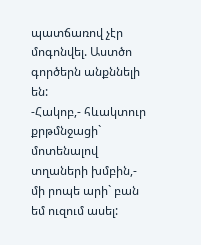պատճառով չէր մոգոնվել. Աստծո գործերն անքննելի են:
-Հակոբ,- հևակտուր քրթմնջացի` մոտենալով տղաների խմբին,- մի րոպե արի` բան եմ ուզում ասել: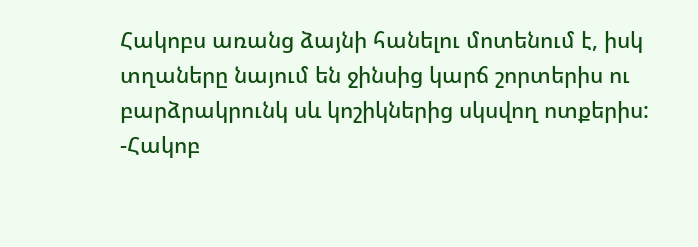Հակոբս առանց ձայնի հանելու մոտենում է, իսկ տղաները նայում են ջինսից կարճ շորտերիս ու բարձրակրունկ սև կոշիկներից սկսվող ոտքերիս:
-Հակոբ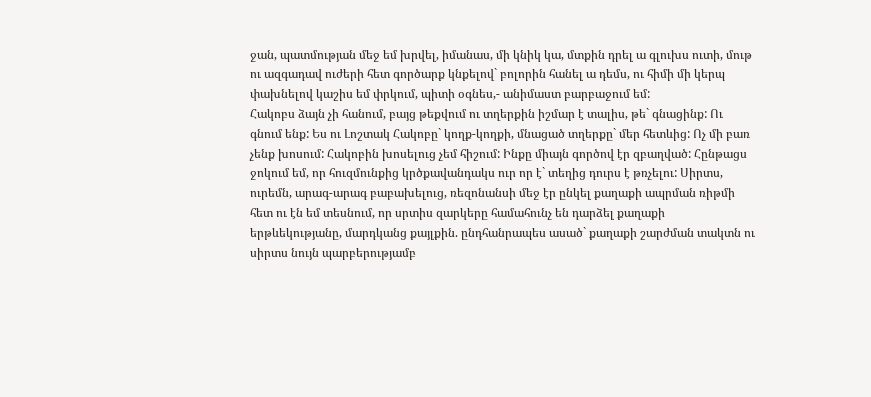ջան, պատմության մեջ եմ խրվել, իմանաս, մի կնիկ կա, մտքին դրել ա գլուխս ուտի, մութ ու ազգադավ ուժերի հետ գործարք կնքելով` բոլորին հանել ա դեմս, ու հիմի մի կերպ փախնելով կաշիս եմ փրկում, պիտի օգնես,- անիմաստ բարբաջում եմ:
Հակոբս ձայն չի հանում, բայց թեքվում ու տղերքին իշմար է տալիս, թե` գնացինք: Ու գնում ենք: Ես ու Լոշտակ Հակոբը` կողք-կողքի, մնացած տղերքը` մեր հետևից: Ոչ մի բառ չենք խոսում: Հակոբին խոսելուց չեմ հիշում: Ինքը միայն գործով էր զբաղված: Հընթացս ջոկում եմ, որ հուզմունքից կրծքավանդակս ուր որ է` տեղից դուրս է թռչելու: Սիրտս, ուրեմն, արագ-արագ բաբախելուց, ռեզոնանսի մեջ էր ընկել քաղաքի ապրման ռիթմի հետ ու էն եմ տեսնում, որ սրտիս զարկերը համահունչ են դարձել քաղաքի երթևեկությանը, մարդկանց քայլքին. ընդհանրապես ասած` քաղաքի շարժման տակտն ու սիրտս նույն պարբերությամբ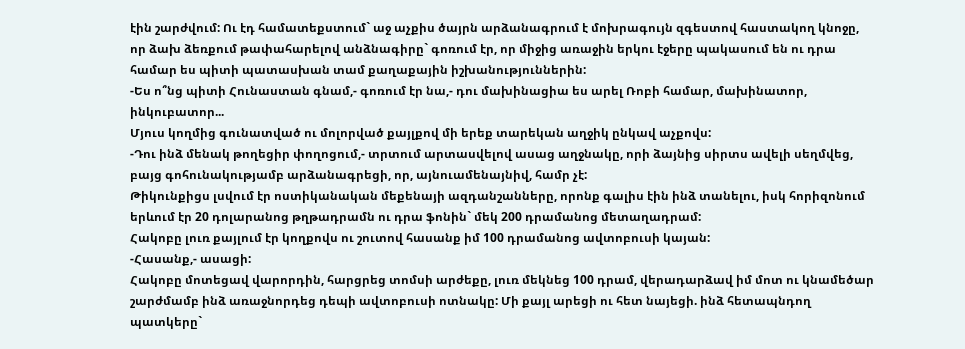էին շարժվում: Ու էդ համատեքստում` աջ աչքիս ծայրն արձանագրում է մոխրագույն զգեստով հաստակող կնոջը, որ ձախ ձեռքում թափահարելով անձնագիրը` գոռում էր, որ միջից առաջին երկու էջերը պակասում են ու դրա համար ես պիտի պատասխան տամ քաղաքային իշխանություններին:
-Ես ո՞նց պիտի Հունաստան գնամ,- գոռում էր նա,- դու մախինացիա ես արել Ռոբի համար, մախինատոր, ինկուբատոր...
Մյուս կողմից գունատված ու մոլորված քայլքով մի երեք տարեկան աղջիկ ընկավ աչքովս:
-Դու ինձ մենակ թողեցիր փողոցում,- տրտում արտասվելով ասաց աղջնակը, որի ձայնից սիրտս ավելի սեղմվեց, բայց գոհունակությամբ արձանագրեցի, որ, այնուամենայնիվ, համր չէ:
Թիկունքիցս լսվում էր ոստիկանական մեքենայի ազդանշանները, որոնք գալիս էին ինձ տանելու, իսկ հորիզոնում երևում էր 20 դոլարանոց թղթադրամն ու դրա ֆոնին` մեկ 200 դրամանոց մետաղադրամ:
Հակոբը լուռ քայլում էր կողքովս ու շուտով հասանք իմ 100 դրամանոց ավտոբուսի կայան:
-Հասանք,- ասացի:
Հակոբը մոտեցավ վարորդին, հարցրեց տոմսի արժեքը, լուռ մեկնեց 100 դրամ, վերադարձավ իմ մոտ ու կնամեծար շարժմամբ ինձ առաջնորդեց դեպի ավտոբուսի ոտնակը: Մի քայլ արեցի ու հետ նայեցի. ինձ հետապնդող պատկերը`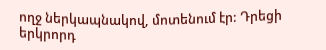ողջ ներկապնակով, մոտենում էր: Դրեցի երկրորդ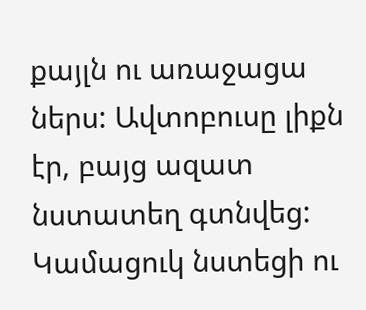քայլն ու առաջացա ներս: Ավտոբուսը լիքն էր, բայց ազատ նստատեղ գտնվեց: Կամացուկ նստեցի ու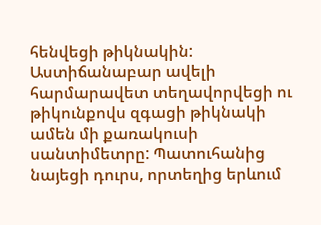հենվեցի թիկնակին: Աստիճանաբար ավելի հարմարավետ տեղավորվեցի ու թիկունքովս զգացի թիկնակի ամեն մի քառակուսի սանտիմետրը: Պատուհանից նայեցի դուրս, որտեղից երևում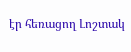էր հեռացող Լոշտակ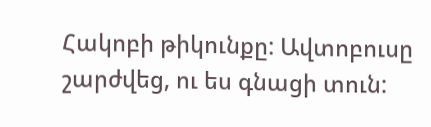Հակոբի թիկունքը: Ավտոբուսը շարժվեց, ու ես գնացի տուն: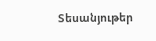Տեսանյութեր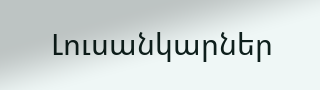Լուսանկարներ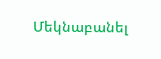Մեկնաբանել